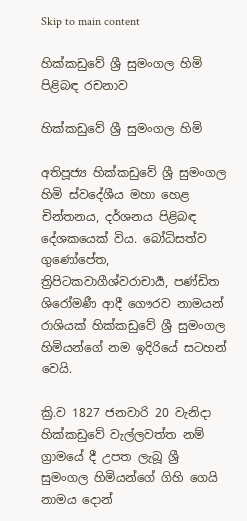Skip to main content

හික්කඩුවේ ශ්‍රී සුමංගල හිමි පිළිබඳ රචනාව

හික්කඩුවේ ශ්‍රී සුමංගල හිමි

අතිපූජ්‍ය හික්කඩුවේ ශ්‍රී සුමංගල හිමි ස්වදේශීය මහා හෙළ චින්තනය, දර්ශනය පිළිබඳ දේශකයෙක් විය. බෝධිසත්ව ගුණෝපේත, ත්‍රිපිටකවාගීශ්වරාචාර්‍ය, පණ්ඩිත ශිරෝමණී ආදී ගෞරව නාමයන් රාශියක් හික්කඩුවේ ශ්‍රී සුමංගල හිමියන්ගේ නම ඉදිරියේ සටහන් වෙයි.

ක්‍රි.ව 1827 ජනවාරි 20 වැනිදා හික්කඩුවේ වැල්ලවත්ත නම් ග්‍රාමයේ දී උපත ලැබූ ශ්‍රී සුමංගල හිමියන්ගේ ගිහි ගෙයි නාමය දොන්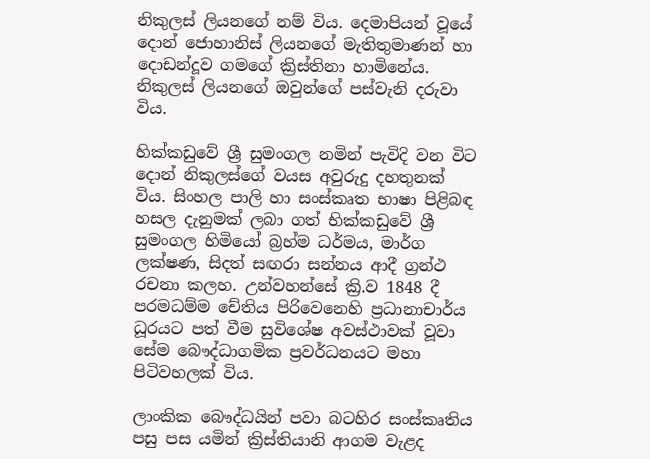නිකුලස් ලියනගේ නම් විය. දෙමාපියන් වූයේ දොන් ජොහානිස් ලියනගේ මැතිතුමාණන් හා දොඩන්දූව ගමගේ ක්‍රිස්තිනා හාමිනේය. නිකුලස් ලියනගේ ඔවුන්ගේ පස්වැනි දරුවා විය.

හික්කඩුවේ ශ්‍රී සුමංගල නමින් පැවිදි වන විට දොන් නිකුලස්ගේ වයස අවුරුදු දහතුනක් විය. සිංහල පාලි හා සංස්කෘත භාෂා පිළිබඳ හසල දැනුමක් ලබා ගත් භික්කඩුවේ ශ්‍රී සුමංගල හිමියෝ බ්‍රහ්ම ධර්මය, මාර්ග ලක්ෂණ, සිදත් සඟරා සන්නය ආදී ග්‍රන්ථ රචනා කලහ. උන්වහන්සේ ක්‍රි.ව 1848 දී පරමධම්ම චේතිය පිරිවෙනෙහි ප්‍රධානාචාර්ය ධූරයට පත් වීම සුවිශේෂ අවස්ථාවක් වූවා සේම බෞද්ධාගමික ප්‍රවර්ධනයට මහා පිටිවහලක් විය.

ලාංකික බෞද්ධයින් පවා බටහිර සංස්කෘතිය පසු පස යමින් ක්‍රිස්තියානි ආගම වැළද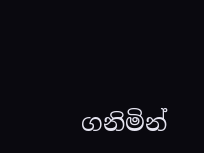ගනිමින්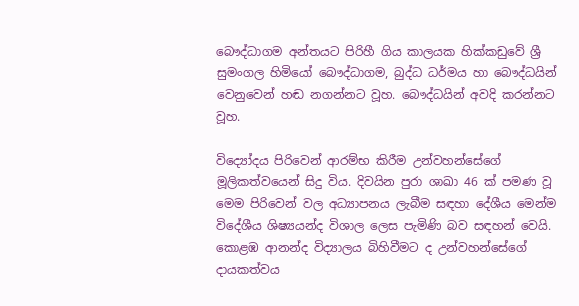බෞද්ධාගම අන්තයට පිරිහී ගිය කාලයක හික්කඩුවේ ශ්‍රී සුමංගල හිමියෝ බෞද්ධාගම, බුද්ධ ධර්මය හා බෞද්ධයින් වෙනුවෙන් හඬ නගන්නට වූහ. බෞද්ධයින් අවදි කරන්නට වූහ.

විද්‍යෝදය පිරිවෙන් ආරම්භ කිරීම උන්වහන්සේගේ මූලිකත්වයෙන් සිදු විය. දිවයින පුරා ශාඛා 46 ක් පමණ වූ මෙම පිරිවෙන් වල අධ්‍යාපනය ලැබීම සඳහා දේශීය මෙන්ම විදේශීය ශිෂ්‍යයන්ද විශාල ලෙස පැමිණි බව සඳහන් වෙයි. කොළඹ ආනන්ද විද්‍යාලය බිහිවීමට ද උන්වහන්සේගේ දායකත්වය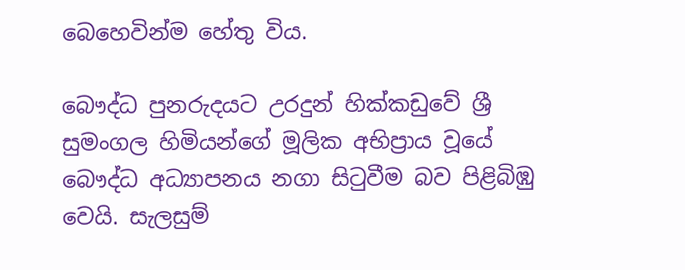බෙහෙවින්ම හේතු විය.

බෞද්ධ පුනරුදයට උරදුන් හික්කඩුවේ ශ්‍රී සුමංගල හිමියන්ගේ මූලික අභිප්‍රාය වූයේ බෞද්ධ අධ්‍යාපනය නගා සිටුවීම බව පිළිබිඹු වෙයි. සැලසුම්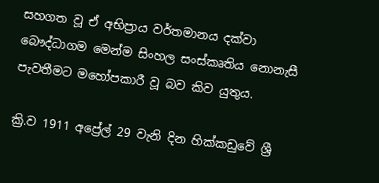සහගත වූ ඒ අභිප්‍රාය වර්තමානය දක්වා බෞද්ධාගම මෙන්ම සිංහල සංස්කෘතිය නොනැසී පැවතීමට මහෝපකාරී වූ බව කිව යුතුය.

ක්‍රි.ව 1911 අප්‍රේල් 29 වැනි දින හික්කඩුවේ ශ්‍රී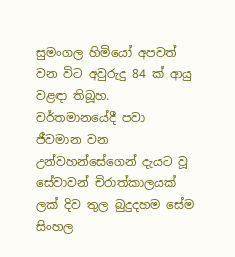සුමංගල හිමියෝ අපවත් වන විට අවුරුදු 84 ක් ආයු වළඳා තිබූහ. වර්තමානයේදී පවා ජීවමාන වන උන්වහන්සේගෙන් දැයට වූ සේවාවන් චිරාත්කාලයක් ලක් දිව තුල බුදුදහම සේම සිංහල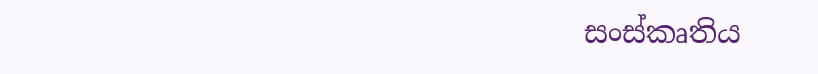සංස්කෘතිය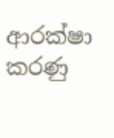ආරක්ෂා කරණු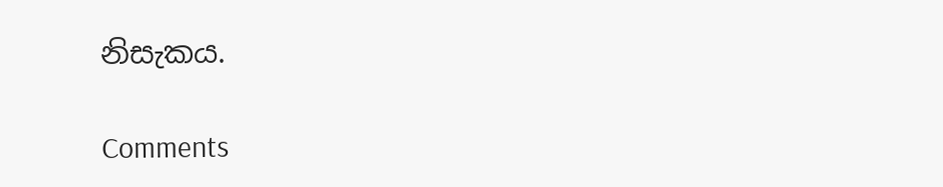නිසැකය.

Comments